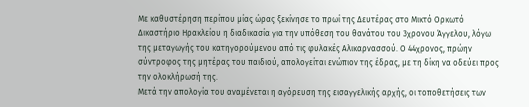Με καθυστέρηση περίπου μίας ώρας ξεκίνησε το πρωί της Δευτέρας στο Μικτό Ορκωτό Δικαστήριο Ηρακλείου η διαδικασία για την υπόθεση του θανάτου του 3χρονου Άγγελου, λόγω της μεταγωγής του κατηγορούμενου από τις φυλακές Αλικαρνασσού. Ο 44χρονος, πρώην σύντροφος της μητέρας του παιδιού, απολογείται ενώπιον της έδρας, με τη δίκη να οδεύει προς την ολοκλήρωσή της.
Μετά την απολογία του αναμένεται η αγόρευση της εισαγγελικής αρχής, οι τοποθετήσεις των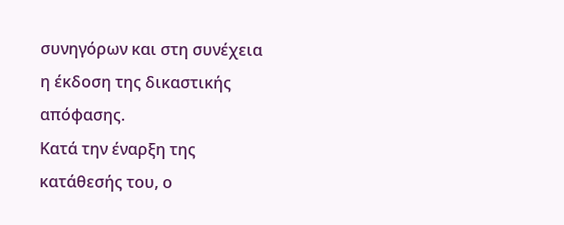συνηγόρων και στη συνέχεια η έκδοση της δικαστικής απόφασης.
Κατά την έναρξη της κατάθεσής του, ο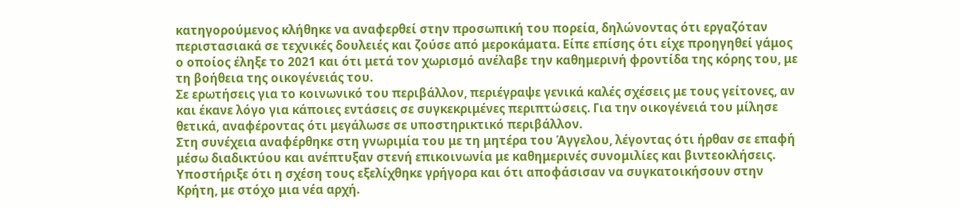κατηγορούμενος κλήθηκε να αναφερθεί στην προσωπική του πορεία, δηλώνοντας ότι εργαζόταν περιστασιακά σε τεχνικές δουλειές και ζούσε από μεροκάματα. Είπε επίσης ότι είχε προηγηθεί γάμος ο οποίος έληξε το 2021 και ότι μετά τον χωρισμό ανέλαβε την καθημερινή φροντίδα της κόρης του, με τη βοήθεια της οικογένειάς του.
Σε ερωτήσεις για το κοινωνικό του περιβάλλον, περιέγραψε γενικά καλές σχέσεις με τους γείτονες, αν και έκανε λόγο για κάποιες εντάσεις σε συγκεκριμένες περιπτώσεις. Για την οικογένειά του μίλησε θετικά, αναφέροντας ότι μεγάλωσε σε υποστηρικτικό περιβάλλον.
Στη συνέχεια αναφέρθηκε στη γνωριμία του με τη μητέρα του Άγγελου, λέγοντας ότι ήρθαν σε επαφή μέσω διαδικτύου και ανέπτυξαν στενή επικοινωνία με καθημερινές συνομιλίες και βιντεοκλήσεις. Υποστήριξε ότι η σχέση τους εξελίχθηκε γρήγορα και ότι αποφάσισαν να συγκατοικήσουν στην Κρήτη, με στόχο μια νέα αρχή.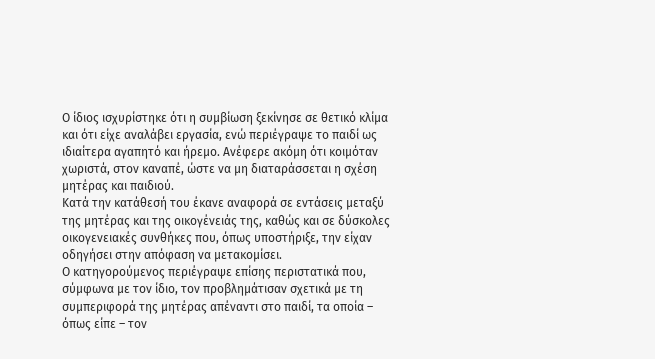Ο ίδιος ισχυρίστηκε ότι η συμβίωση ξεκίνησε σε θετικό κλίμα και ότι είχε αναλάβει εργασία, ενώ περιέγραψε το παιδί ως ιδιαίτερα αγαπητό και ήρεμο. Ανέφερε ακόμη ότι κοιμόταν χωριστά, στον καναπέ, ώστε να μη διαταράσσεται η σχέση μητέρας και παιδιού.
Κατά την κατάθεσή του έκανε αναφορά σε εντάσεις μεταξύ της μητέρας και της οικογένειάς της, καθώς και σε δύσκολες οικογενειακές συνθήκες που, όπως υποστήριξε, την είχαν οδηγήσει στην απόφαση να μετακομίσει.
Ο κατηγορούμενος περιέγραψε επίσης περιστατικά που, σύμφωνα με τον ίδιο, τον προβλημάτισαν σχετικά με τη συμπεριφορά της μητέρας απέναντι στο παιδί, τα οποία – όπως είπε – τον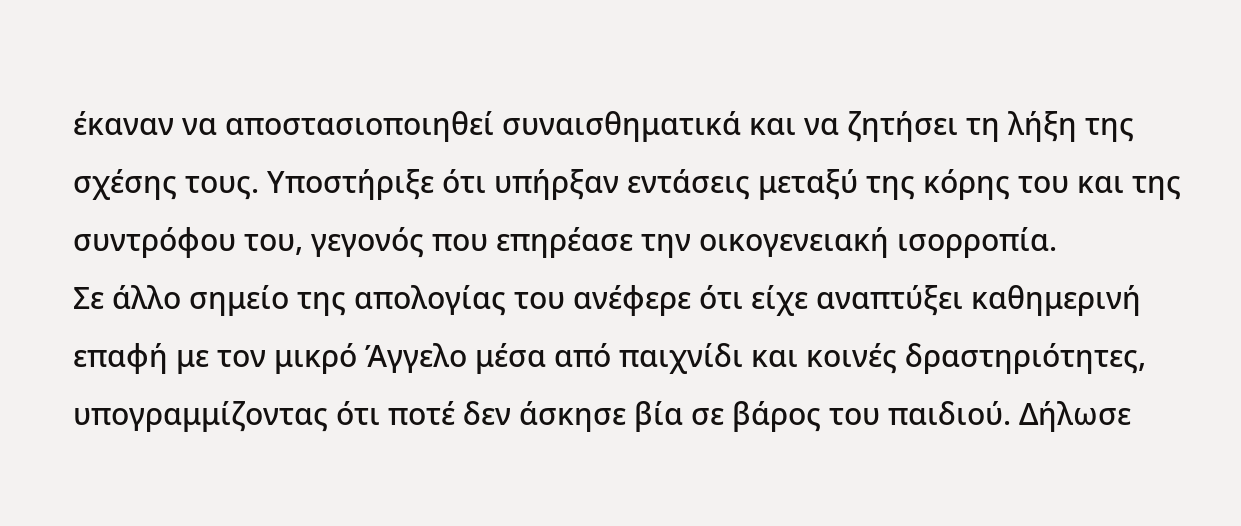έκαναν να αποστασιοποιηθεί συναισθηματικά και να ζητήσει τη λήξη της σχέσης τους. Υποστήριξε ότι υπήρξαν εντάσεις μεταξύ της κόρης του και της συντρόφου του, γεγονός που επηρέασε την οικογενειακή ισορροπία.
Σε άλλο σημείο της απολογίας του ανέφερε ότι είχε αναπτύξει καθημερινή επαφή με τον μικρό Άγγελο μέσα από παιχνίδι και κοινές δραστηριότητες, υπογραμμίζοντας ότι ποτέ δεν άσκησε βία σε βάρος του παιδιού. Δήλωσε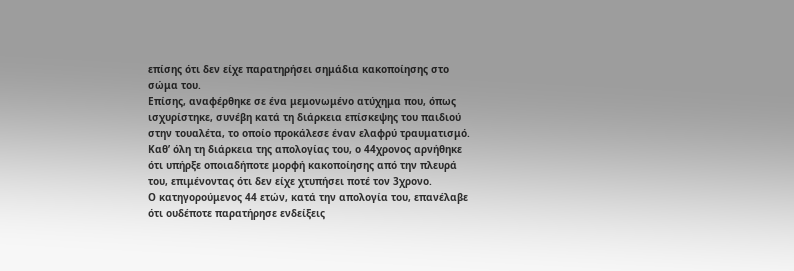επίσης ότι δεν είχε παρατηρήσει σημάδια κακοποίησης στο σώμα του.
Επίσης, αναφέρθηκε σε ένα μεμονωμένο ατύχημα που, όπως ισχυρίστηκε, συνέβη κατά τη διάρκεια επίσκεψης του παιδιού στην τουαλέτα, το οποίο προκάλεσε έναν ελαφρύ τραυματισμό.
Καθ’ όλη τη διάρκεια της απολογίας του, ο 44χρονος αρνήθηκε ότι υπήρξε οποιαδήποτε μορφή κακοποίησης από την πλευρά του, επιμένοντας ότι δεν είχε χτυπήσει ποτέ τον 3χρονο.
Ο κατηγορούμενος 44 ετών, κατά την απολογία του, επανέλαβε ότι ουδέποτε παρατήρησε ενδείξεις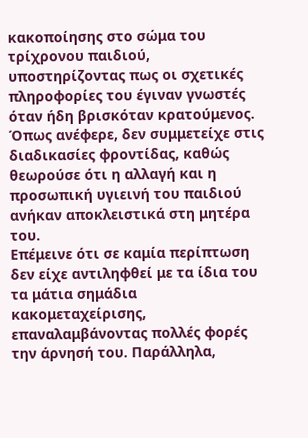κακοποίησης στο σώμα του τρίχρονου παιδιού, υποστηρίζοντας πως οι σχετικές πληροφορίες του έγιναν γνωστές όταν ήδη βρισκόταν κρατούμενος. Όπως ανέφερε, δεν συμμετείχε στις διαδικασίες φροντίδας, καθώς θεωρούσε ότι η αλλαγή και η προσωπική υγιεινή του παιδιού ανήκαν αποκλειστικά στη μητέρα του.
Επέμεινε ότι σε καμία περίπτωση δεν είχε αντιληφθεί με τα ίδια του τα μάτια σημάδια κακομεταχείρισης, επαναλαμβάνοντας πολλές φορές την άρνησή του. Παράλληλα,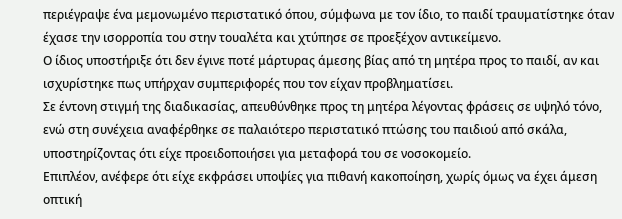περιέγραψε ένα μεμονωμένο περιστατικό όπου, σύμφωνα με τον ίδιο, το παιδί τραυματίστηκε όταν έχασε την ισορροπία του στην τουαλέτα και χτύπησε σε προεξέχον αντικείμενο.
Ο ίδιος υποστήριξε ότι δεν έγινε ποτέ μάρτυρας άμεσης βίας από τη μητέρα προς το παιδί, αν και ισχυρίστηκε πως υπήρχαν συμπεριφορές που τον είχαν προβληματίσει.
Σε έντονη στιγμή της διαδικασίας, απευθύνθηκε προς τη μητέρα λέγοντας φράσεις σε υψηλό τόνο, ενώ στη συνέχεια αναφέρθηκε σε παλαιότερο περιστατικό πτώσης του παιδιού από σκάλα, υποστηρίζοντας ότι είχε προειδοποιήσει για μεταφορά του σε νοσοκομείο.
Επιπλέον, ανέφερε ότι είχε εκφράσει υποψίες για πιθανή κακοποίηση, χωρίς όμως να έχει άμεση οπτική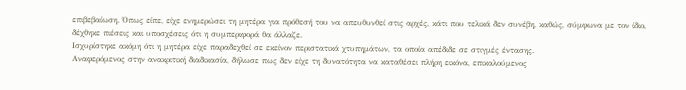επιβεβαίωση. Όπως είπε, είχε ενημερώσει τη μητέρα για πρόθεσή του να απευθυνθεί στις αρχές, κάτι που τελικά δεν συνέβη, καθώς, σύμφωνα με τον ίδιο, δέχθηκε πιέσεις και υποσχέσεις ότι η συμπεριφορά θα άλλαζε.
Ισχυρίστηκε ακόμη ότι η μητέρα είχε παραδεχθεί σε εκείνον περιστατικά χτυπημάτων, τα οποία απέδιδε σε στιγμές έντασης.
Αναφερόμενος στην ανακριτική διαδικασία, δήλωσε πως δεν είχε τη δυνατότητα να καταθέσει πλήρη εικόνα, επικαλούμενος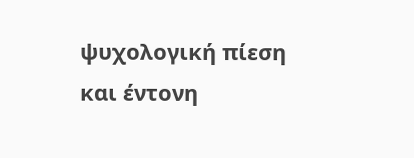ψυχολογική πίεση και έντονη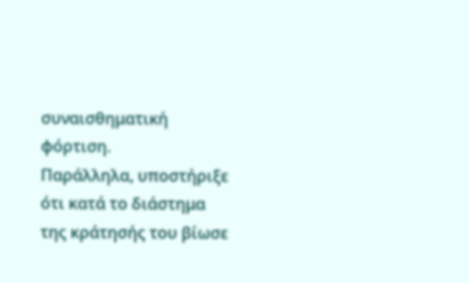συναισθηματική φόρτιση.
Παράλληλα, υποστήριξε ότι κατά το διάστημα της κράτησής του βίωσε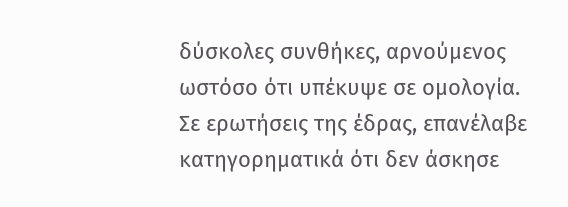δύσκολες συνθήκες, αρνούμενος ωστόσο ότι υπέκυψε σε ομολογία.
Σε ερωτήσεις της έδρας, επανέλαβε κατηγορηματικά ότι δεν άσκησε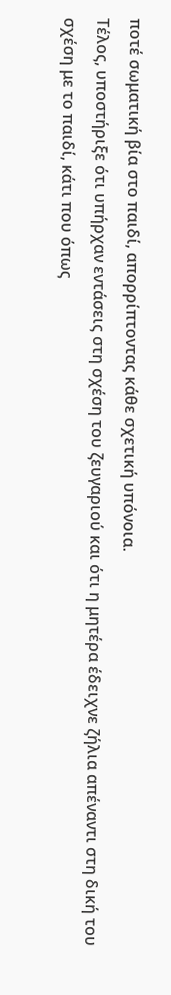ποτέ σωματική βία στο παιδί, απορρίπτοντας κάθε σχετική υπόνοια.
Τέλος, υποστήριξε ότι υπήρχαν εντάσεις στη σχέση του ζευγαριού και ότι η μητέρα έδειχνε ζήλια απέναντι στη δική του σχέση με το παιδί, κάτι που όπως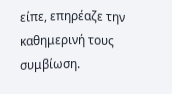είπε, επηρέαζε την καθημερινή τους συμβίωση.